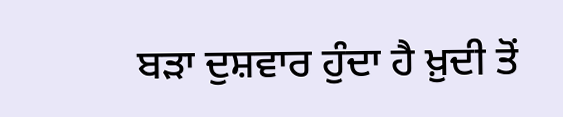ਬੜਾ ਦੁਸ਼ਵਾਰ ਹੁੰਦਾ ਹੈ ਖ਼ੁਦੀ ਤੋਂ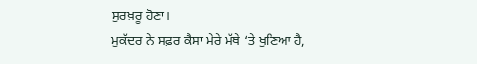ਸੁਰਖ਼ਰੂ ਹੋਣਾ।
ਮੁਕੱਦਰ ਨੇ ਸਫ਼ਰ ਕੈਸਾ ਮੇਰੇ ਮੱਥੇ ‘ਤੇ ਖੁਣਿਆ ਹੈ,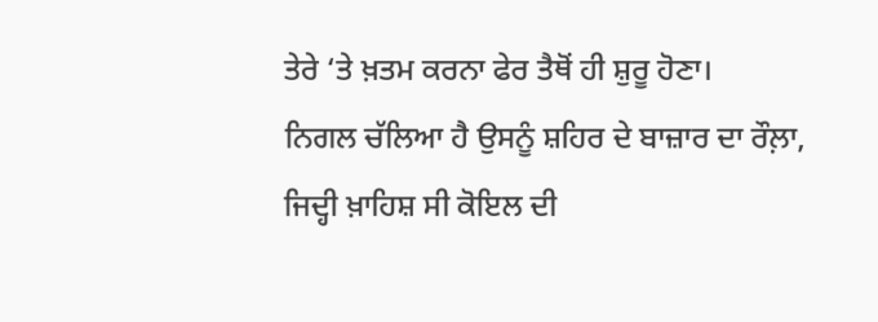ਤੇਰੇ ‘ਤੇ ਖ਼ਤਮ ਕਰਨਾ ਫੇਰ ਤੈਥੋਂ ਹੀ ਸ਼ੁਰੂ ਹੋਣਾ।
ਨਿਗਲ ਚੱਲਿਆ ਹੈ ਉਸਨੂੰ ਸ਼ਹਿਰ ਦੇ ਬਾਜ਼ਾਰ ਦਾ ਰੌਲ਼ਾ,
ਜਿਦ੍ਹੀ ਖ਼ਾਹਿਸ਼ ਸੀ ਕੋਇਲ ਦੀ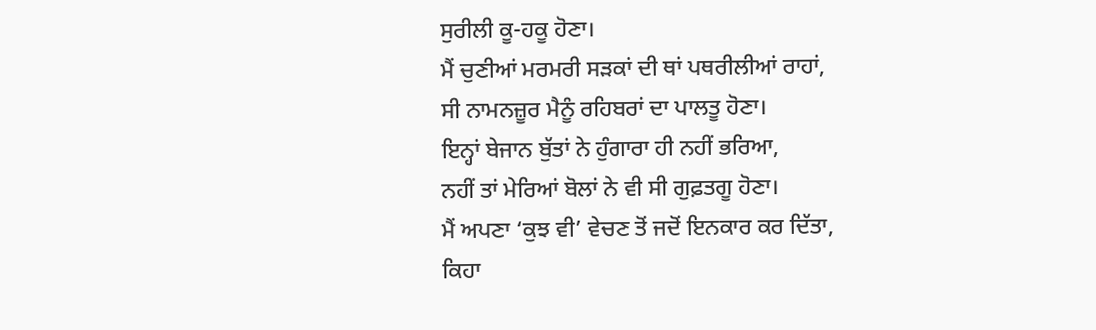ਸੁਰੀਲੀ ਕੂ-ਹਕੂ ਹੋਣਾ।
ਮੈਂ ਚੁਣੀਆਂ ਮਰਮਰੀ ਸੜਕਾਂ ਦੀ ਥਾਂ ਪਥਰੀਲੀਆਂ ਰਾਹਾਂ,
ਸੀ ਨਾਮਨਜ਼ੂਰ ਮੈਨੂੰ ਰਹਿਬਰਾਂ ਦਾ ਪਾਲਤੂ ਹੋਣਾ।
ਇਨ੍ਹਾਂ ਬੇਜਾਨ ਬੁੱਤਾਂ ਨੇ ਹੁੰਗਾਰਾ ਹੀ ਨਹੀਂ ਭਰਿਆ,
ਨਹੀਂ ਤਾਂ ਮੇਰਿਆਂ ਬੋਲਾਂ ਨੇ ਵੀ ਸੀ ਗੁਫ਼ਤਗੂ ਹੋਣਾ।
ਮੈਂ ਅਪਣਾ ‘ਕੁਝ ਵੀ’ ਵੇਚਣ ਤੋਂ ਜਦੋਂ ਇਨਕਾਰ ਕਰ ਦਿੱਤਾ,
ਕਿਹਾ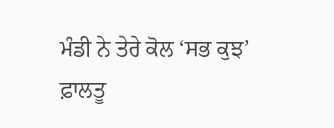ਮੰਡੀ ਨੇ ਤੇਰੇ ਕੋਲ ‘ਸਭ ਕੁਝ’ ਫ਼ਾਲਤੂ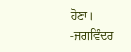ਹੋਣਾ।
-ਜਗਵਿੰਦਰ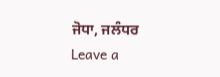ਜੋਧਾ, ਜਲੰਧਰ
Leave a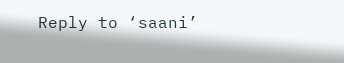Reply to ‘saani’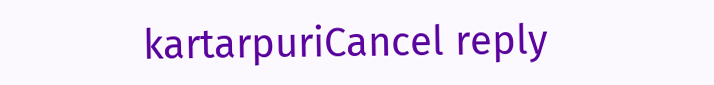kartarpuriCancel reply